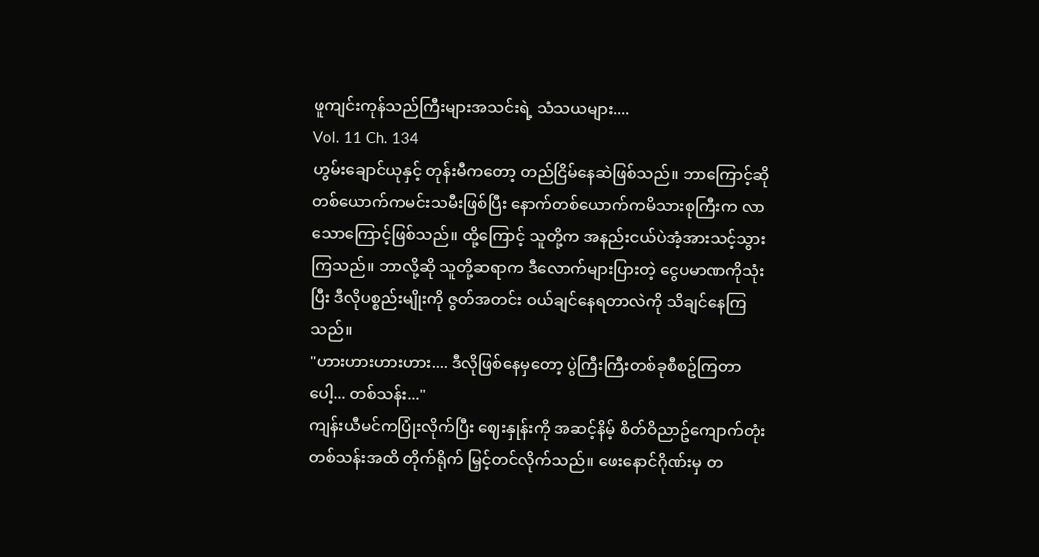ဖူကျင်းကုန်သည်ကြီးများအသင်းရဲ့ သံသယများ....
Vol. 11 Ch. 134
ဟွမ်းချောင်ယုနှင့် တုန်းမီကတော့ တည်ငြိမ်နေဆဲဖြစ်သည်။ ဘာကြောင့်ဆို တစ်ယောက်ကမင်းသမီးဖြစ်ပြီး နောက်တစ်ယောက်ကမိသားစုကြီးက လာသောကြောင့်ဖြစ်သည်။ ထို့ကြောင့် သူတို့က အနည်းငယ်ပဲအံ့အားသင့်သွားကြသည်။ ဘာလို့ဆို သူတို့ဆရာက ဒီလောက်များပြားတဲ့ ငွေပမာဏကိုသုံးပြီး ဒီလိုပစ္စည်းမျိုးကို ဇွတ်အတင်း ဝယ်ချင်နေရတာလဲကို သိချင်နေကြသည်။
"ဟားဟားဟားဟား.... ဒီလိုဖြစ်နေမှတော့ ပွဲကြီးကြီးတစ်ခုစီစဥ်ကြတာပေါ့... တစ်သန်း..."
ကျန်းယီမင်ကပြုံးလိုက်ပြီး ဈေးနှုန်းကို အဆင့်နိမ့် စိတ်ဝိညာဥ်ကျောက်တုံးတစ်သန်းအထိ တိုက်ရိုက် မြှင့်တင်လိုက်သည်။ ဖေးနောင်ဂိုဏ်းမှ တ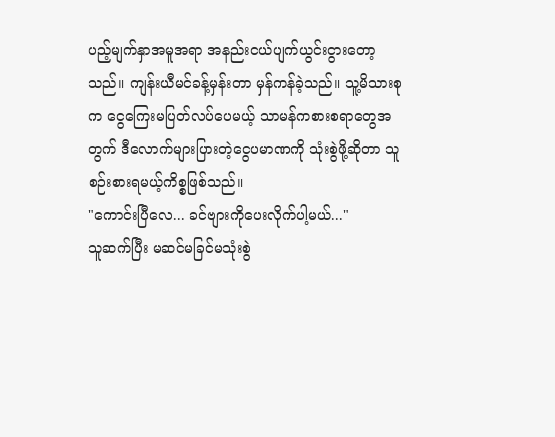ပည့်မျက်နှာအမူအရာ အနည်းငယ်ပျက်ယွင်းငွားတော့သည်။ ကျန်းယီမင်ခန့်မှန်းတာ မှန်ကန်ခဲ့သည်။ သူ့မိသားစုက ငွေကြေးမပြတ်လပ်ပေမယ့် သာမန်ကစားစရာတွေအတွက် ဒီလောက်များပြားတဲ့ငွေပမာဏကို သုံးစွဲဖို့ဆိုတာ သူစဉ်းစားရမယ့်ကိစ္စဖြစ်သည်။
"ကောင်းပြီလေ... ခင်ဗျားကိုပေးလိုက်ပါ့မယ်..."
သူဆက်ပြီး မဆင်မခြင်မသုံးစွဲ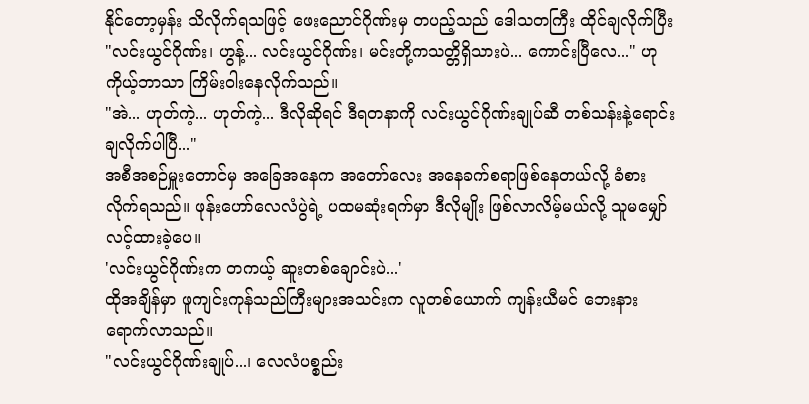နိုင်တော့မှန်း သိလိုက်ရသဖြင့် ဖေးညောင်ဂိုဏ်းမှ တပည့်သည် ဒေါသတကြီး ထိုင်ချလိုက်ပြီး "လင်းယွင်ဂိုဏ်း၊ ဟွန့်... လင်းယွင်ဂိုဏ်း၊ မင်းတို့ကသတ္တိရှိသားပဲ... ကောင်းပြီလေ..." ဟု ကိုယ့်ဘာသာ ကြိမ်းဝါးနေလိုက်သည်။
"အဲ... ဟုတ်ကဲ့... ဟုတ်ကဲ့... ဒီလိုဆိုရင် ဒီရတနာကို လင်းယွင်ဂိုဏ်းချုပ်ဆီ တစ်သန်းနဲ့ရောင်းချလိုက်ပါပြီ..."
အစီအစဉ်မှူးတောင်မှ အခြေအနေက အတော်လေး အနေခက်စရာဖြစ်နေတယ်လို့ ခံစားလိုက်ရသည်။ ဖုန်းဟော်လေလံပွဲရဲ့ ပထမဆုံးရက်မှာ ဒီလိုမျိုး ဖြစ်လာလိမ့်မယ်လို့ သူမမျှော်လင့်ထားခဲ့ပေ။
'လင်းယွင်ဂိုဏ်းက တကယ့် ဆူးတစ်ချောင်းပဲ...'
ထိုအချိန်မှာ ဖူကျင်းကုန်သည်ကြီးများအသင်းက လူတစ်ယောက် ကျန်းယီမင် ဘေးနား ရောက်လာသည်။
"လင်းယွင်ဂိုဏ်းချုပ်...၊ လေလံပစ္စည်း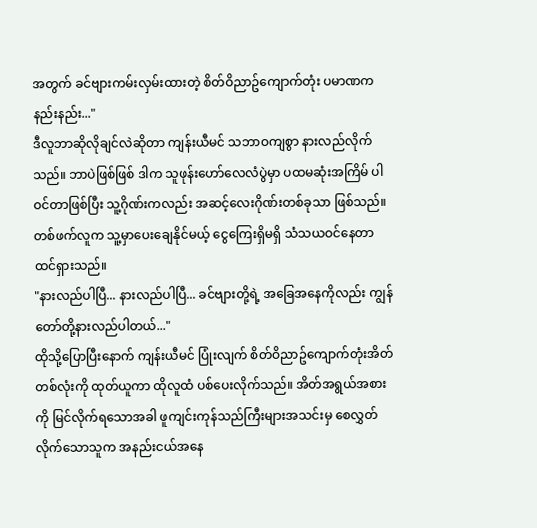အတွက် ခင်ဗျားကမ်းလှမ်းထားတဲ့ စိတ်ဝိညာဥ်ကျောက်တုံး ပမာဏက နည်းနည်း..."
ဒီလူဘာဆိုလိုချင်လဲဆိုတာ ကျန်းယီမင် သဘာဝကျစွာ နားလည်လိုက်သည်။ ဘာပဲဖြစ်ဖြစ် ဒါက သူဖုန်းဟော်လေလံပွဲမှာ ပထမဆုံးအကြိမ် ပါဝင်တာဖြစ်ပြီး သူ့ဂိုဏ်းကလည်း အဆင့်လေးဂိုဏ်းတစ်ခုသာ ဖြစ်သည်။ တစ်ဖက်လူက သူ့မှာပေးချေနိုင်မယ့် ငွေကြေးရှိမရှိ သံသယဝင်နေတာထင်ရှားသည်။
"နားလည်ပါပြီ... နားလည်ပါပြီ... ခင်ဗျားတို့ရဲ့ အခြေအနေကိုလည်း ကျွန်တော်တို့နားလည်ပါတယ်..."
ထိုသို့ပြောပြီးနောက် ကျန်းယီမင် ပြုံးလျက် စိတ်ဝိညာဥ်ကျောက်တုံးအိတ်တစ်လုံးကို ထုတ်ယူကာ ထိုလူထံ ပစ်ပေးလိုက်သည်။ အိတ်အရွယ်အစားကို မြင်လိုက်ရသောအခါ ဖူကျင်းကုန်သည်ကြီးများအသင်းမှ စေလွှတ်လိုက်သောသူက အနည်းငယ်အနေ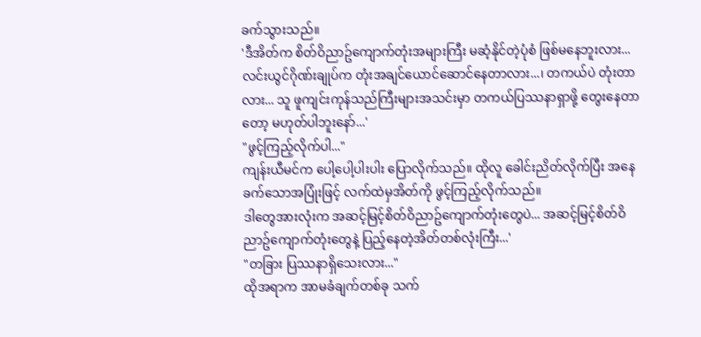ခက်သွားသည်။
'ဒီအိတ်က စိတ်ဝိညာဥ်ကျောက်တုံးအများကြီး မဆံ့နိုင်တဲ့ပုံစံ ဖြစ်မနေဘူးလား... လင်းယွင်ဂိုဏ်းချုပ်က တုံးအချင်ယောင်ဆောင်နေတာလား...၊ တကယ်ပဲ တုံးတာလား... သူ ဖူကျင်းကုန်သည်ကြီးများအသင်းမှာ တကယ်ပြဿနာရှာဖို့ တွေးနေတာတော့ မဟုတ်ပါဘူးနော်...'
"ဖွင့်ကြည့်လိုက်ပါ..."
ကျန်းယီမင်က ပေါ့ပေါ့ပါးပါး ပြောလိုက်သည်။ ထိုလူ ခေါင်းညိတ်လိုက်ပြီး အနေခက်သောအပြုံးဖြင့် လက်ထဲမှအိတ်ကို ဖွင့်ကြည့်လိုက်သည်။
ဒါတွေအားလုံးက အဆင့်မြင့်စိတ်ဝိညာဥ်ကျောက်တုံးတွေပဲ... အဆင့်မြင့်စိတ်ဝိညာဥ်ကျောက်တုံးတွေနဲ့ ပြည့်နေတဲ့အိတ်တစ်လုံးကြီး...'
"တခြား ပြဿနာရှိသေးလား..."
ထိုအရာက အာမခံချက်တစ်ခု သက်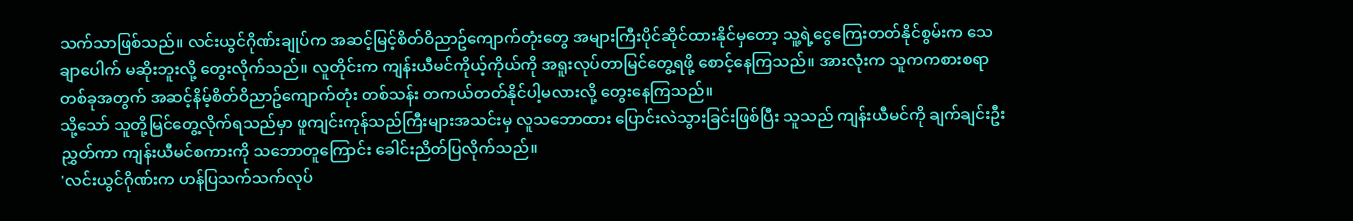သက်သာဖြစ်သည်။ လင်းယွင်ဂိုဏ်းချုပ်က အဆင့်မြင့်စိတ်ဝိညာဥ်ကျောက်တုံးတွေ အများကြီးပိုင်ဆိုင်ထားနိုင်မှတော့ သူ့ရဲ့ငွေကြေးတတ်နိုင်စွမ်းက သေချာပေါက် မဆိုးဘူးလို့ တွေးလိုက်သည်။ လူတိုင်းက ကျန်းယီမင်ကိုယ့်ကိုယ်ကို အရူးလုပ်တာမြင်တွေ့ရဖို့ စောင့်နေကြသည်။ အားလုံးက သူကကစားစရာတစ်ခုအတွက် အဆင့်နိမ့်စိတ်ဝိညာဥ်ကျောက်တုံး တစ်သန်း တကယ်တတ်နိုင်ပါ့မလားလို့ တွေးနေကြသည်။
သို့သော် သူတို့မြင်တွေ့လိုက်ရသည်မှာ ဖူကျင်းကုန်သည်ကြီးများအသင်းမှ လူသဘောထား ပြောင်းလဲသွားခြင်းဖြစ်ပြီး သူသည် ကျန်းယီမင်ကို ချက်ချင်းဦးညွှတ်ကာ ကျန်းယီမင်စကားကို သဘောတူကြောင်း ခေါင်းညိတ်ပြလိုက်သည်။
'လင်းယွင်ဂိုဏ်းက ဟန်ပြသက်သက်လုပ်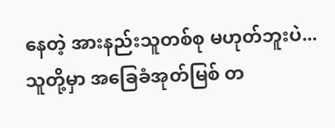နေတဲ့ အားနည်းသူတစ်စု မဟုတ်ဘူးပဲ... သူတို့မှာ အခြေခံအုတ်မြစ် တ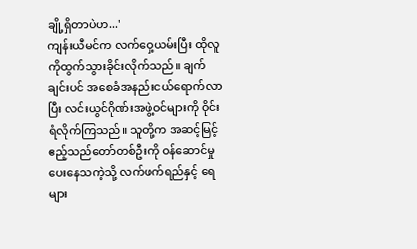ချို့ရှိတာပဲဟ...'
ကျန်းယီမင်က လက်ဝှေ့ယမ်းပြီး ထိုလူကိုထွက်သွားခိုင်းလိုက်သည်။ ချက်ချင်းပင် အစေခံအနည်းငယ်ရောက်လာပြီး လင်းယွင်ဂိုဏ်းအဖွဲ့ဝင်များကို ဝိုင်းရံလိုက်ကြသည်။ သူတို့က အဆင့်မြင့်ဧည့်သည်တော်တစ်ဦးကို ဝန်ဆောင်မှုပေးနေသကဲ့သို့ လက်ဖက်ရည်နှင့် ရေများ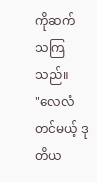ကိုဆက်သကြသည်။
"လေလံတင်မယ့် ဒုတိယ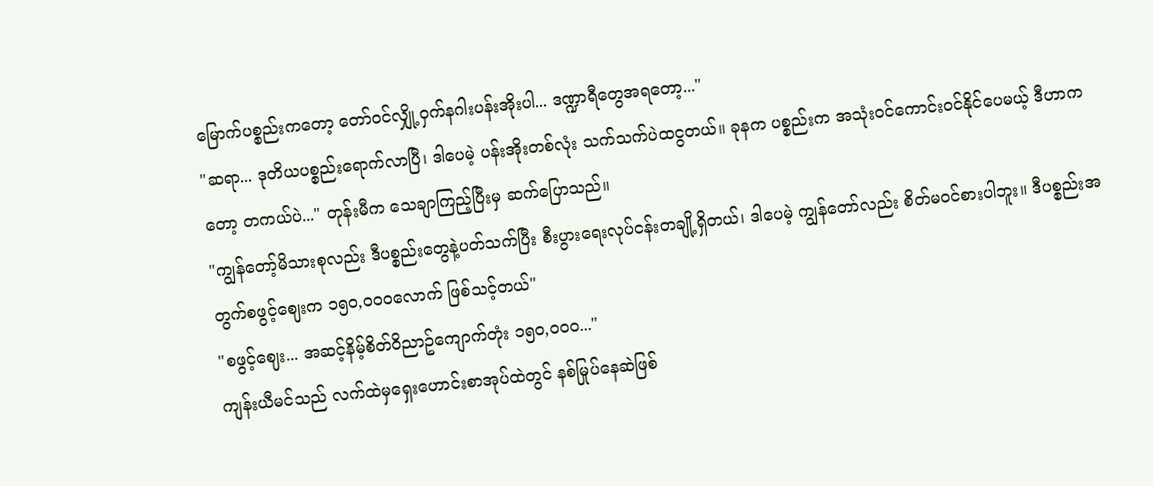မြောက်ပစ္စည်းကတော့ တော်ဝင်လျှို့ဝှက်နဂါးပန်းအိုးပါ... ဒဏ္ဍာရီတွေအရတော့..."
"ဆရာ... ဒုတိယပစ္စည်းရောက်လာပြီ၊ ဒါပေမဲ့ ပန်းအိုးတစ်လုံး သက်သက်ပဲထငွတယ်။ ခုနက ပစ္စည်းက အသုံးဝင်ကောင်းဝင်နိုင်ပေမယ့် ဒီဟာကတော့ တကယ်ပဲ..." တုန်းမီက သေချာကြည့်ပြီးမှ ဆက်ပြောသည်။
"ကျွန်တော့်မိသားစုလည်း ဒီပစ္စည်းတွေနဲ့ပတ်သက်ပြီး စီးပွားရေးလုပ်ငန်းတချို့ရှိတယ်၊ ဒါပေမဲ့ ကျွန်တော်လည်း စိတ်မဝင်စားပါဘူး။ ဒီပစ္စည်းအတွက်စဖွင့်ဈေးက ၁၅၀,၀၀၀လောက် ဖြစ်သင့်တယ်"
"စဖွင့်ဈေး... အဆင့်နိမ့်စိတ်ဝိညာဥ်ကျောက်တုံး ၁၅၀,၀၀၀..."
ကျန်းယီမင်သည် လက်ထဲမှရှေးဟောင်းစာအုပ်ထဲတွင် နစ်မြုပ်နေဆဲဖြစ်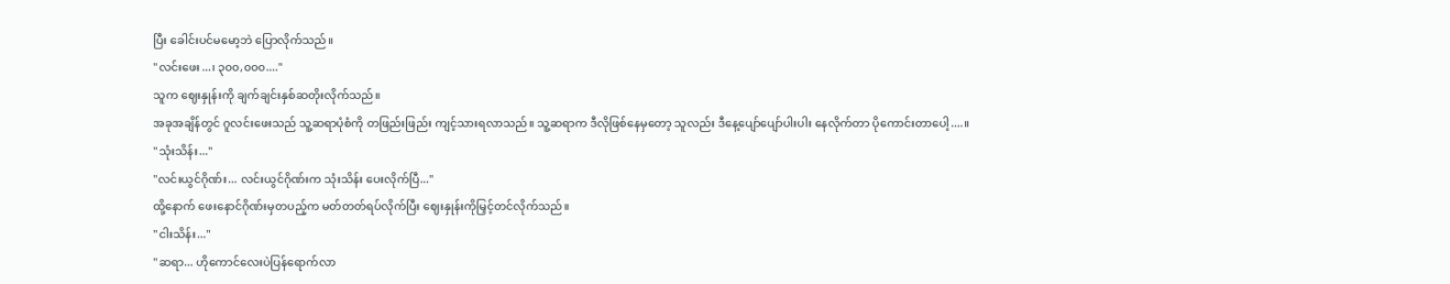ပြီး ခေါင်းပင်မမော့ဘဲ ပြောလိုက်သည်။
"လင်းဖေး...၊ ၃၀၀,၀၀၀...."
သူက ဈေးနှုန်းကို ချက်ချင်းနှစ်ဆတိုးလိုက်သည်။
အခုအချိန်တွင် ဂူလင်းဖေးသည် သူ့ဆရာပုံစံကို တဖြည်းဖြည်း ကျင့်သားရလာသည်။ သူ့ဆရာက ဒီလိုဖြစ်နေမှတော့ သူလည်း ဒီနေ့ပျော်ပျော်ပါးပါး နေလိုက်တာ ပိုကောင်းတာပေါ့....။
"သုံးသိန်း..."
"လင်းယွင်ဂိုဏ်း... လင်းယွင်ဂိုဏ်းက သုံးသိန်း ပေးလိုက်ပြီ..."
ထို့နောက် ဖေးနောင်ဂိုဏ်းမှတပည့်က မတ်တတ်ရပ်လိုက်ပြီး ဈေးနှုန်းကိုမြှင့်တင်လိုက်သည်။
"ငါးသိန်း..."
"ဆရာ... ဟိုကောင်လေးပဲပြန်ရောက်လာ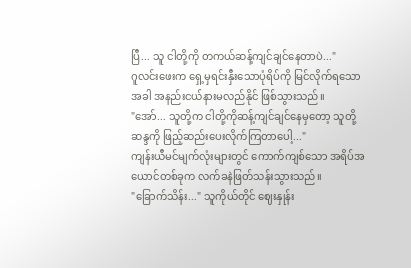ပြီ... သူ ငါတို့ကို တကယ်ဆန့်ကျင်ချင်နေတာပဲ..."
ဂူလင်းဖေးက ရှေ့မှရင်းနှီးသောပုံရိပ်ကို မြင်လိုက်ရသောအခါ အနည်းငယ်နားမလည်နိုင် ဖြစ်သွားသည်။
"အော်... သူတို့က ငါတို့ကိုဆန့်ကျင်ချင်နေမှတော့ သူတို့ဆန္ဒကို ဖြည့်ဆည်းပေးလိုက်ကြတာပေါ့..."
ကျန်းယီမင်မျက်လုံးများတွင် ကောက်ကျစ်သော အရိပ်အယောင်တစ်ခုက လက်ခနဲဖြတ်သန်းသွားသည်။
"ခြောက်သိန်း..." သူကိုယ်တိုင် ဈေးနှုန်း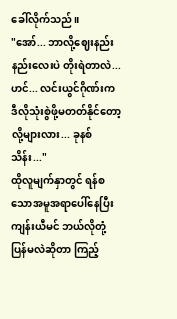ခေါ်လိုက်သည်။
"အော်... ဘာလို့ဈေးနည်းနည်းလေးပဲ တိုးရဲတာလဲ... ဟင်... လင်းယွင်ဂိုဏ်းက ဒီလိုသုံးစွဲဖို့မတတ်နိုင်တော့လို့များလား... ခုနစ်သိန်း..."
ထိုလူမျက်နှာတွင် ရန်စသောအမူအရာပေါ်နေပြီး ကျန်းယီမင် ဘယ်လိုတုံ့ပြန်မလဲဆိုတာ ကြည့်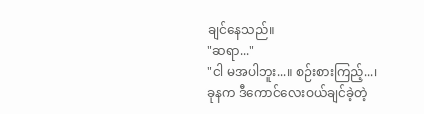ချင်နေသည်။
"ဆရာ..."
"ငါ မအပါဘူး...။ စဉ်းစားကြည့်...၊ ခုနက ဒီကောင်လေးဝယ်ချင်ခဲ့တဲ့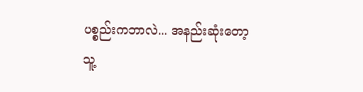ပစ္စည်းကဘာလဲ... အနည်းဆုံးတော့ သူ့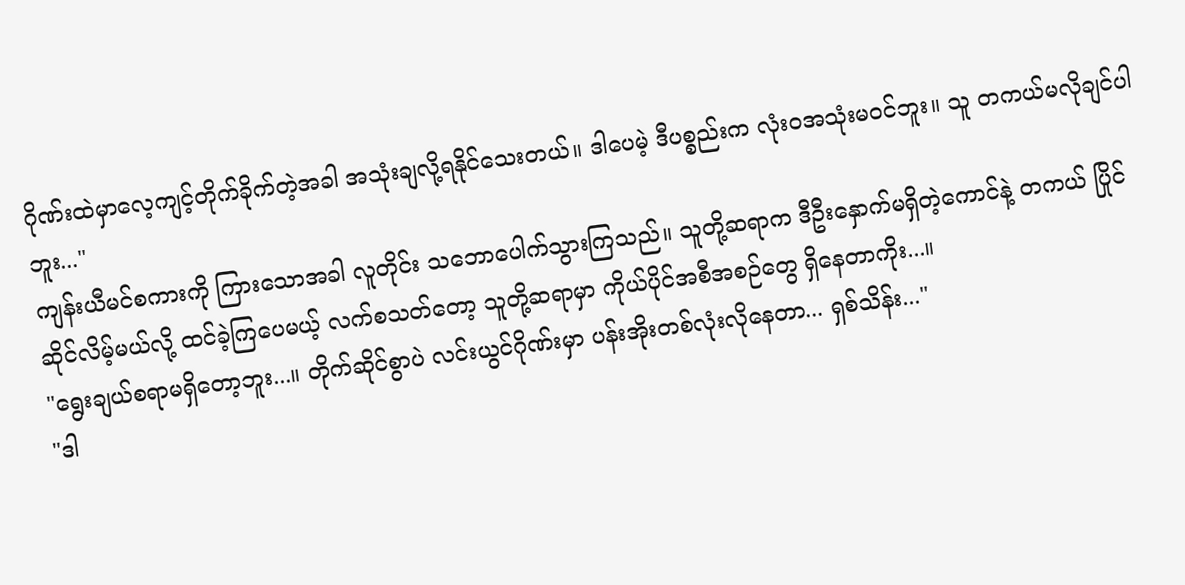ဂိုဏ်းထဲမှာလေ့ကျင့်တိုက်ခိုက်တဲ့အခါ အသုံးချလို့ရနိုင်သေးတယ်။ ဒါပေမဲ့ ဒီပစ္စည်းက လုံးဝအသုံးမဝင်ဘူး။ သူ တကယ်မလိုချင်ပါဘူး..."
ကျန်းယီမင်စကားကို ကြားသောအခါ လူတိုင်း သဘောပေါက်သွားကြသည်။ သူတို့ဆရာက ဒီဦးနှောက်မရှိတဲ့ကောင်နဲ့ တကယ် ပြိုင်ဆိုင်လိမ့်မယ်လို့ ထင်ခဲ့ကြပေမယ့် လက်စသတ်တော့ သူတို့ဆရာမှာ ကိုယ်ပိုင်အစီအစဉ်တွေ ရှိနေတာကိုး...။
"ရွေးချယ်စရာမရှိတော့ဘူး...။ တိုက်ဆိုင်စွာပဲ လင်းယွင်ဂိုဏ်းမှာ ပန်းအိုးတစ်လုံးလိုနေတာ... ရှစ်သိန်း..."
"ဒါ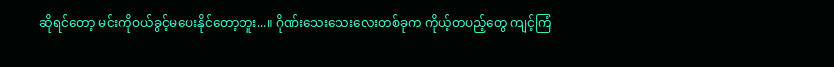ဆိုရင်တော့ မင်းကိုဝယ်ခွင့်မပေးနိုင်တော့ဘူး...။ ဂိုဏ်းသေးသေးလေးတစ်ခုက ကိုယ့်တပည့်တွေ ကျင့်ကြံ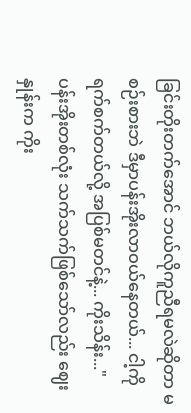ခြင်းတိုးတက်အောင် ဘယ်လိုကူညီရမလဲဆိုတာ မစဉ်းစားဘဲ ဒီမှာပန်းအိုးလာဝယ်နေတယ်... ငါ့ကိုရက်စက်တယ်လို့ အပြစ်မတင်နဲ့... ကိုးသိန်း..."
ပန်းအိုးတစ်လုံး သက်သက်ဖြစ်သော်လည်း ဈေးနှုန်းက ကိုး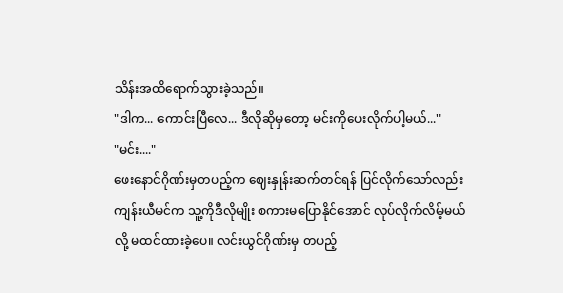သိန်းအထိရောက်သွားခဲ့သည်။
"ဒါက... ကောင်းပြီလေ... ဒီလိုဆိုမှတော့ မင်းကိုပေးလိုက်ပါ့မယ်..."
"မင်း...."
ဖေးနောင်ဂိုဏ်းမှတပည့်က ဈေးနှုန်းဆက်တင်ရန် ပြင်လိုက်သော်လည်း ကျန်းယီမင်က သူ့ကိုဒီလိုမျိုး စကားမပြောနိုင်အောင် လုပ်လိုက်လိမ့်မယ်လို့ မထင်ထားခဲ့ပေ။ လင်းယွင်ဂိုဏ်းမှ တပည့်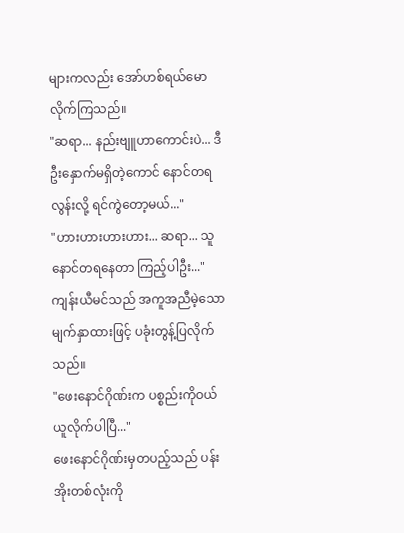များကလည်း အော်ဟစ်ရယ်မောလိုက်ကြသည်။
"ဆရာ... နည်းဗျူဟာကောင်းပဲ... ဒီဦးနှောက်မရှိတဲ့ကောင် နောင်တရလွန်းလို့ ရင်ကွဲတော့မယ်..."
"ဟားဟားဟားဟား... ဆရာ... သူနောင်တရနေတာ ကြည့်ပါဦး..."
ကျန်းယီမင်သည် အကူအညီမဲ့သောမျက်နှာထားဖြင့် ပခုံးတွန့်ပြလိုက်သည်။
"ဖေးနောင်ဂိုဏ်းက ပစ္စည်းကိုဝယ်ယူလိုက်ပါပြီ..."
ဖေးနောင်ဂိုဏ်းမှတပည့်သည် ပန်းအိုးတစ်လုံးကို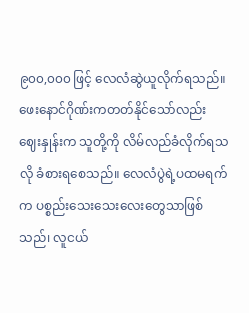၉၀၀,၀၀၀ ဖြင့် လေလံဆွဲယူလိုက်ရသည်။ ဖေးနောင်ဂိုဏ်းကတတ်နိုင်သော်လည်း ဈေးနှုန်းက သူတို့ကို လိမ်လည်ခံလိုက်ရသလို ခံစားရစေသည်။ လေလံပွဲရဲ့ပထမရက်က ပစ္စည်းသေးသေးလေးတွေသာဖြစ်သည်၊ လူငယ်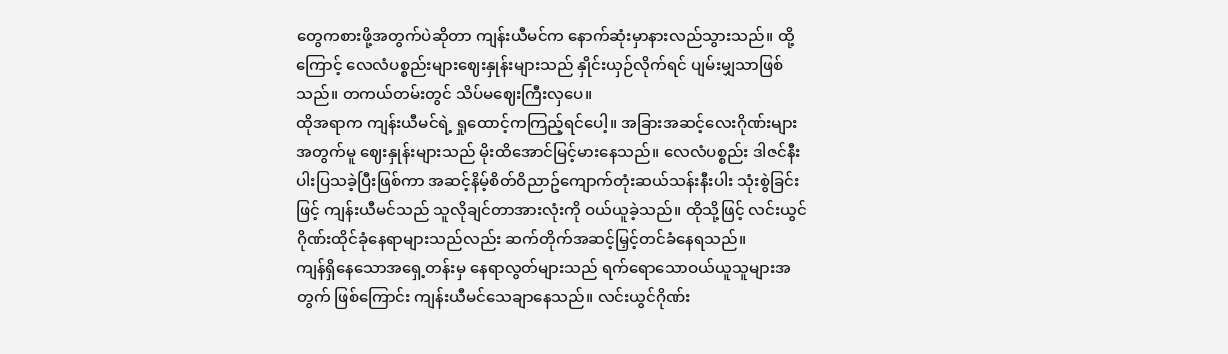တွေကစားဖို့အတွက်ပဲဆိုတာ ကျန်းယီမင်က နောက်ဆုံးမှာနားလည်သွားသည်။ ထို့ကြောင့် လေလံပစ္စည်းများဈေးနှုန်းများသည် နှိုင်းယှဉ်လိုက်ရင် ပျမ်းမျှသာဖြစ်သည်။ တကယ်တမ်းတွင် သိပ်မဈေးကြီးလှပေ။
ထိုအရာက ကျန်းယီမင်ရဲ့ ရှုထောင့်ကကြည့်ရင်ပေါ့။ အခြားအဆင့်လေးဂိုဏ်းများအတွက်မူ ဈေးနှုန်းများသည် မိုးထိအောင်မြင့်မားနေသည်။ လေလံပစ္စည်း ဒါဇင်နီးပါးပြသခဲ့ပြီးဖြစ်ကာ အဆင့်နိမ့်စိတ်ဝိညာဥ်ကျောက်တုံးဆယ်သန်းနီးပါး သုံးစွဲခြင်းဖြင့် ကျန်းယီမင်သည် သူလိုချင်တာအားလုံးကို ဝယ်ယူခဲ့သည်။ ထိုသို့ဖြင့် လင်းယွင်ဂိုဏ်းထိုင်ခုံနေရာများသည်လည်း ဆက်တိုက်အဆင့်မြှင့်တင်ခံနေရသည်။
ကျန်ရှိနေသောအရှေ့တန်းမှ နေရာလွတ်များသည် ရက်ရောသောဝယ်ယူသူများအတွက် ဖြစ်ကြောင်း ကျန်းယီမင်သေချာနေသည်။ လင်းယွင်ဂိုဏ်း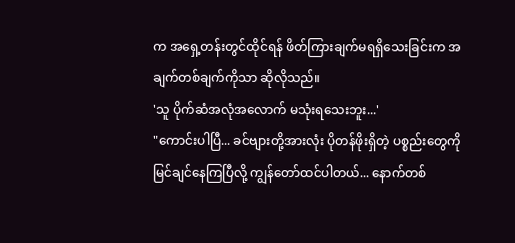က အရှေ့တန်းတွင်ထိုင်ရန် ဖိတ်ကြားချက်မရရှိသေးခြင်းက အချက်တစ်ချက်ကိုသာ ဆိုလိုသည်။
'သူ ပိုက်ဆံအလုံအလောက် မသုံးရသေးဘူး...'
"ကောင်းပါပြီ... ခင်ဗျားတို့အားလုံး ပိုတန်ဖိုးရှိတဲ့ ပစ္စည်းတွေကို မြင်ချင်နေကြပြီလို့ ကျွန်တော်ထင်ပါတယ်... နောက်တစ်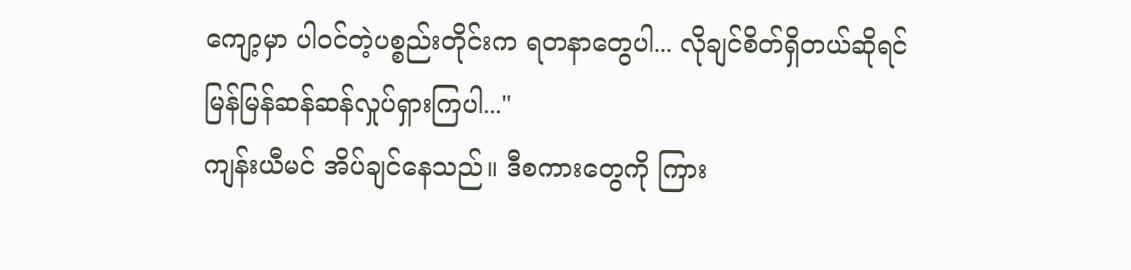ကျော့မှာ ပါဝင်တဲ့ပစ္စည်းတိုင်းက ရတနာတွေပါ... လိုချင်စိတ်ရှိတယ်ဆိုရင် မြန်မြန်ဆန်ဆန်လှုပ်ရှားကြပါ..."
ကျန်းယီမင် အိပ်ချင်နေသည်။ ဒီစကားတွေကို ကြား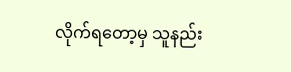လိုက်ရတော့မှ သူနည်း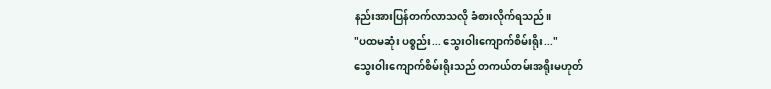နည်းအားပြန်တက်လာသလို ခံစားလိုက်ရသည်။
"ပထမဆုံး ပစ္စည်း... သွေးဝါးကျောက်စိမ်းရိုး..."
သွေးဝါးကျောက်စိမ်းရိုးသည် တကယ်တမ်းအရိုးမဟုတ်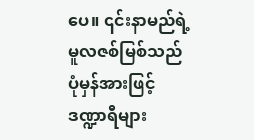ပေ။ ၎င်းနာမည်ရဲ့ မူလဇစ်မြစ်သည် ပုံမှန်အားဖြင့် ဒဏ္ဍာရီများ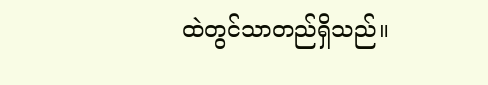ထဲတွင်သာတည်ရှိသည်။